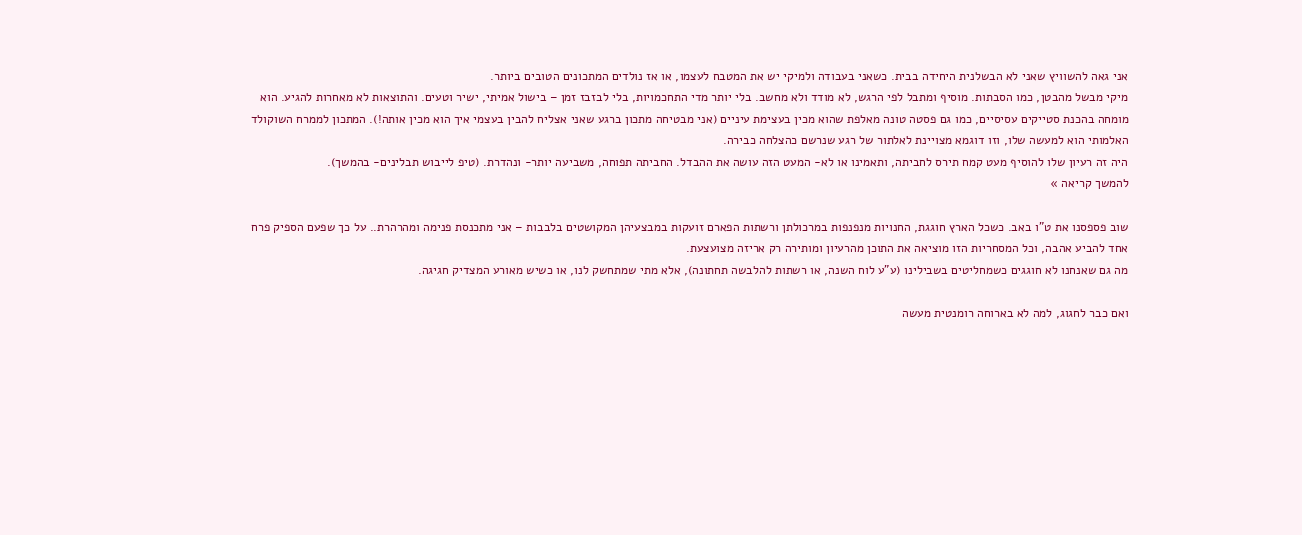אני גאה להשוויץ שאני לא הבשלנית היחידה בבית. כשאני בעבודה ולמיקי יש את המטבח לעצמו, או אז נולדים המתכונים הטובים ביותר.
מיקי מבשל מהבטן, כמו הסבתות. מוסיף ומתבל לפי הרגש, לא מודד ולא מחשב. בלי יותר מדי התחכמויות, בלי לבזבז זמן – בישול אמיתי, ישיר וטעים. והתוצאות לא מאחרות להגיע. הוא מומחה בהכנת סטייקים עסיסיים, כמו גם פסטה טונה מאלפת שהוא מכין בעצימת עיניים (אני מבטיחה מתכון ברגע שאני אצליח להבין בעצמי איך הוא מכין אותה!). המתכון לממרח השוקולד האלמותי הוא למעשה שלו, וזו דוגמא מצויינת לאלתור של רגע שנרשם כהצלחה כבירה.
היה זה רעיון שלו להוסיף מעט קמח תירס לחביתה, ותאמינו או לא- המעט הזה עושה את ההבדל. החביתה תפוחה, משביעה יותר- ונהדרת. (טיפ לייבוש תבלינים- בהמשך).
להמשך קריאה »

שוב פספסנו את ט”ו באב. כשכל הארץ חוגגת, החנויות מנפנפות במרכולתן ורשתות הפארם זועקות במבצעיהן המקושטים בלבבות – אני מתכנסת פנימה ומהרהרת.. על כך שפעם הספיק פרח אחד להביע אהבה, וכל המסחריות הזו מוציאה את התוכן מהרעיון ומותירה רק אריזה מצועצעת.
מה גם שאנחנו לא חוגגים כשמחליטים בשבילינו (ע”ע לוח השנה, או רשתות להלבשה תחתונה), אלא מתי שמתחשק לנו, או כשיש מאורע המצדיק חגיגה.

ואם כבר לחגוג, למה לא בארוחה רומנטית מעשה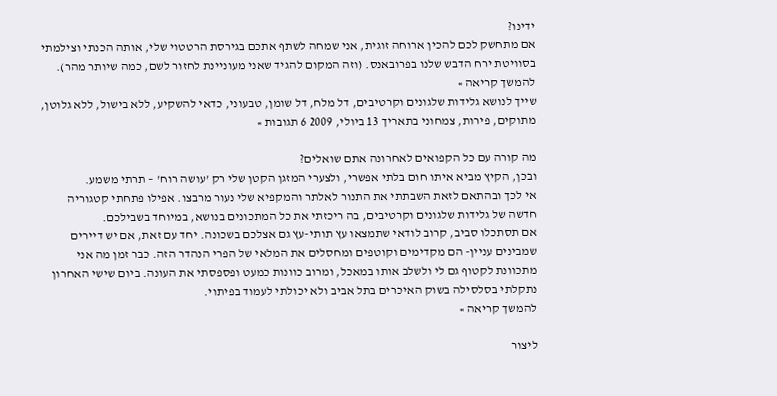ידינו?
אם מתחשק לכם להכין ארוחה זוגית, אני שמחה לשתף אתכם בגירסת הרטטוי שלי, אותה הכנתי וצילמתי בסוויטת ירח הדבש שלנו בפרובאנס. (וזה המקום להגיד שאני מעוניינת לחזור לשם, כמה שיותר מהר).
להמשך קריאה »
שייך לנושא גלידות שלגונים וקרטיבים, דל מלח, דל שומן, טבעוני, כדאי להשקיע, ללא בישול, ללא גלוטן, מתוקים, פירות, צמחוני בתאריך 13 ביולי, 2009 6 תגובות »

מה קורה עם כל הקפואים לאחרונה אתם שואלים?
ובכן, הקיץ מביא איתו חום בלתי אפשרי, ולצערי המזגן הקטן שלי רק 'עושה רוח' – תרתי משמע.
אי לכך ובהתאם לזאת השבתתי את התנור לאלתר והמקפיא שלי נעור מרבצו. אפילו פתחתי קטגוריה חדשה של גלידות שלגונים וקרטיבים, בה ריכזתי את כל המתכונים בנושא, במיוחד בשבילכם.
אם תסתכלו סביב, קרוב לודאי שתמצאו עץ תותי-עץ גם אצלכם בשכונה. יחד עם זאת, אם יש דיירים שמבינים עניין- הם מקדימים וקוטפים ומחסלים את המלאי של הפרי הנהדר הזה. כבר זמן מה אני מתכוונת לקטוף גם לי ולשלב אותו במאכל, ומרוב כוונות כמעט ופספסתי את העונה. ביום שישי האחרון נתקלתי בסלסילה בשוק האיכרים בתל אביב ולא יכולתי לעמוד בפיתוי.
להמשך קריאה »

ליצור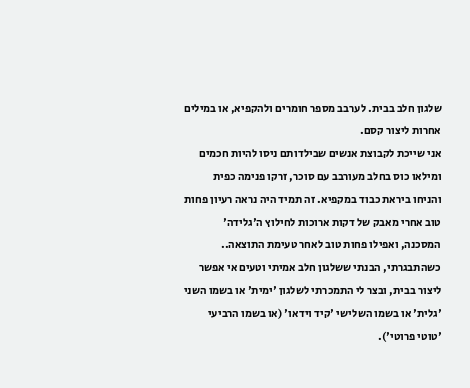שלגון חלב בבית. לערבב מספר חומרים ולהקפיא, או במילים אחרות ליצור קסם.
אני שייכת לקבוצת אנשים שבילדותם ניסו להיות חכמים ומילאו כוס בחלב מעורבב עם סוכר, זרקו פנימה כפית והניחו ביראת כבוד במקפיא. זה תמיד היה נראה רעיון פחות טוב אחרי מאבק של דקות ארוכות לחילוץ ה'גלידה' המסכנה, ואפילו פחות טוב לאחר טעימת התוצאה..
כשהתבגרתי, הבנתי ששלגון חלב אמיתי וטעים אי אפשר ליצור בבית, ובצר לי התמכרתי לשלגון 'ימית' או בשמו השני 'גלית' או בשמו השלישי 'קיד וידאו' (או בשמו הרביעי 'טוטי פרוטי').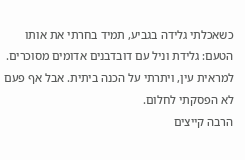כשאכלתי גלידה בגביע, תמיד בחרתי את אותו הטעם: גלידת וניל עם דובדבנים אדומים מסוכרים. למראית עין, ויתרתי על הכנה ביתית. אבל אף פעם לא הפסקתי לחלום.
הרבה קייצים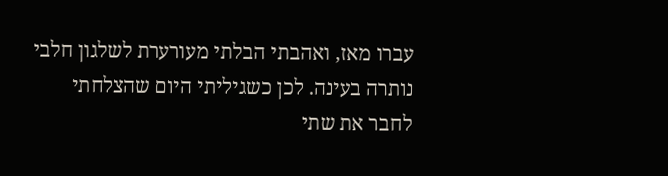עברו מאז, ואהבתי הבלתי מעורערת לשלגון חלבי נותרה בעינה. לכן כשגיליתי היום שהצלחתי לחבר את שתי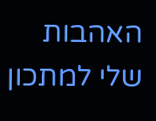האהבות שלי למתכון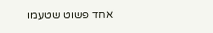אחד פשוט שטעמו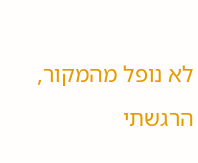לא נופל מהמקור, הרגשתי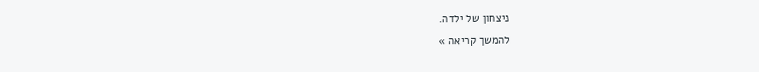ניצחון של ילדה.
להמשך קריאה »